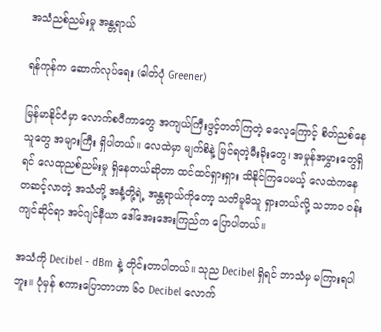အသံညစ်ညမ်းမှု အန္တရာယ်

ရန်ကုန်က ဆောက်လုပ်ရေး (ဓါတ်ပုံ Greener)

မြန်မာနိုင်ငံမှာ လောက်စပီကာတွေ အကျယ်ကြီးဖွင့်တတ်ကြတဲ့ ဓလေ့ကြောင့် စိတ်ညစ်နေသူတွေ အများကြီး ရှိပါတယ်။ လေထဲမှာ မျက်စိနဲ့ မြင်ရတဲ့မီးခိုးတွေ၊ အမှုန်အမွှားတွေရှိရင် လေထုညစ်ညမ်းမှု ရှိနေတယ်ဆိုတာ ထင်ထင်ရှားရှား သိနိုင်ကြပေမယ့် လေထဲကနေတဆင့်လာတဲ့ အသံတို့ အနံ့တို့ရဲ့ အန္တရာယ်ကိုတော့ သတိမူမိသူ ရှားတယ်လို့ သဘာဝ ဝန်းကျင်ဆိုင်ရာ အင်ဂျင်နီယာ ဒေါ်အေးအေးကြည်က ပြောပါတယ်။

အသံကို Decibel - dBm နဲ့ တိုင်းတာပါတယ်။ သုည Decibel ရှိရင် ဘာသံမှ မကြားရပါဘူး။ ပုံမှန် စကားပြောတာဟာ ၆၀ Decibel လောက်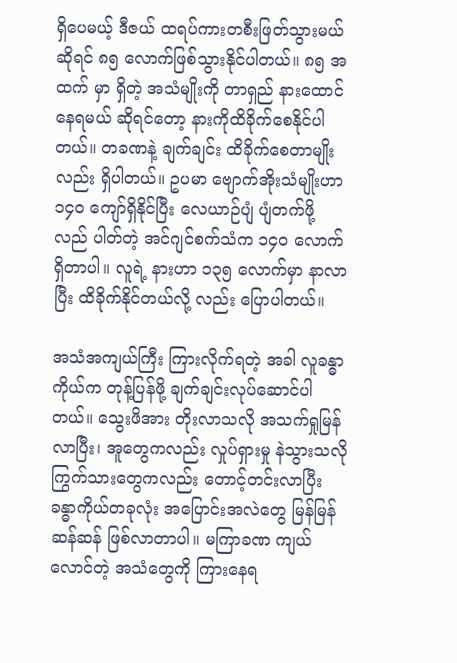ရှိပေမယ့် ဒီဇယ် ထရပ်ကားတစီးဖြတ်သွားမယ်ဆိုရင် ၈၅ လောက်ဖြစ်သွားနိုင်ပါတယ်။ ၈၅ အထက် မှာ ရှိတဲ့ အသံမျိုးကို တာရှည် နားထောင်နေရမယ် ဆိုရင်တော့ နားကိုထိခိုက်စေနိုင်ပါတယ်။ တခဏနဲ့ ချက်ချင်း ထိခိုက်စေတာမျိုးလည်း ရှိပါတယ်။ ဥပမာ ဗျောက်အိုးသံမျိုးဟာ ၁၄၀ ကျော်ရှိနိုင်ပြီး လေယာဉ်ပျံ ပျံတက်ဖို့ လည် ပါတ်တဲ့ အင်ဂျင်စက်သံက ၁၄၀ လောက်ရှိတာပါ။ လူရဲ့ နားဟာ ၁၃၅ လောက်မှာ နာလာပြီး ထိခိုက်နိုင်တယ်လို့ လည်း ပြောပါတယ်။

အသံအကျယ်ကြီး ကြားလိုက်ရတဲ့ အခါ လူခန္ဓာကိုယ်က တုန့်ပြန်ဖို့ ချက်ချင်းလုပ်ဆောင်ပါတယ်။ သွေးဖိအား တိုးလာသလို အသက်ရှုမြန်လာပြီး၊ အူတွေကလည်း လှုပ်ရှားမှု နဲသွားသလိုကြွက်သားတွေကလည်း တောင့်တင်းလာပြီး ခန္ဓာကိုယ်တခုလုံး အပြောင်းအလဲတွေ မြန်မြန်ဆန်ဆန် ဖြစ်လာတာပါ။ မကြာခဏ ကျယ်လောင်တဲ့ အသံတွေကို ကြားနေရ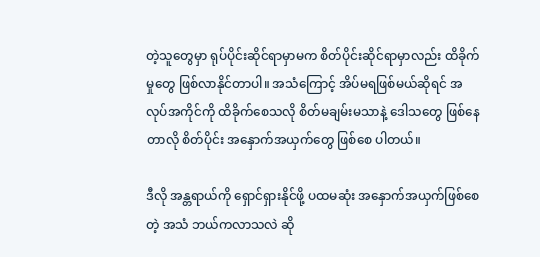တဲ့သူတွေမှာ ရုပ်ပိုင်းဆိုင်ရာမှာမက စိတ်ပိုင်းဆိုင်ရာမှာလည်း ထိခိုက်မှုတွေ ဖြစ်လာနိုင်တာပါ။ အသံကြောင့် အိပ်မရဖြစ်မယ်ဆိုရင် အလုပ်အကိုင်ကို ထိခိုက်စေသလို စိတ်မချမ်းမသာနဲ့ ဒေါသတွေ ဖြစ်နေတာလို စိတ်ပိုင်း အနှောက်အယှက်တွေ ဖြစ်စေ ပါတယ်။

ဒီလို အန္တရာယ်ကို ရှောင်ရှားနိုင်ဖို့ ပထမဆုံး အနှောက်အယှက်ဖြစ်စေတဲ့ အသံ ဘယ်ကလာသလဲ ဆို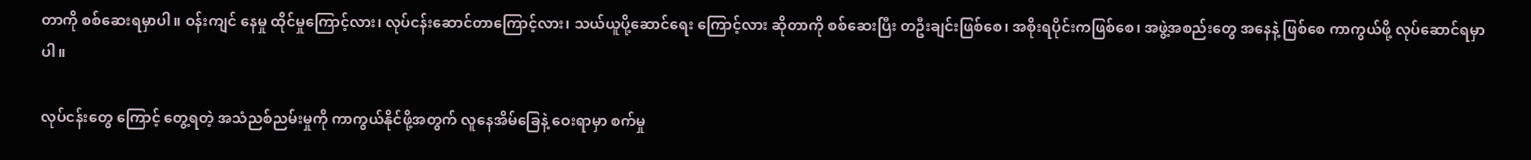တာကို စစ်ဆေးရမှာပါ။ ဝန်းကျင် နေမှု ထိုင်မှုကြောင့်လား၊ လုပ်ငန်းဆောင်တာကြောင့်လား၊ သယ်ယူပို့ဆောင်ရေး ကြောင့်လား ဆိုတာကို စစ်ဆေးပြီး တဦးချင်းဖြစ်စေ၊ အစိုးရပိုင်းကဖြစ်စေ၊ အဖွဲ့အစည်းတွေ အနေနဲ့ ဖြစ်စေ ကာကွယ်ဖို့ လုပ်ဆောင်ရမှာပါ။

လုပ်ငန်းတွေ ကြောင့် တွေ့ရတဲ့ အသံညစ်ညမ်းမှုကို ကာကွယ်နိုင်ဖို့အတွက် လူနေအိမ်ခြေနဲ့ ဝေးရာမှာ စက်မှု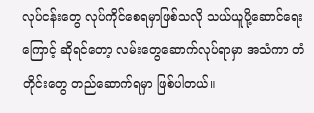လုပ်ငန်းတွေ လုပ်ကိုင်စေရမှာဖြစ်သလို သယ်ယူပို့ဆောင်ရေးကြောင့် ဆိုရင်တော့ လမ်းတွေဆောက်လုပ်ရာမှာ အသံကာ တံတိုင်းတွေ တည်ဆောက်ရမှာ ဖြစ်ပါတယ်။